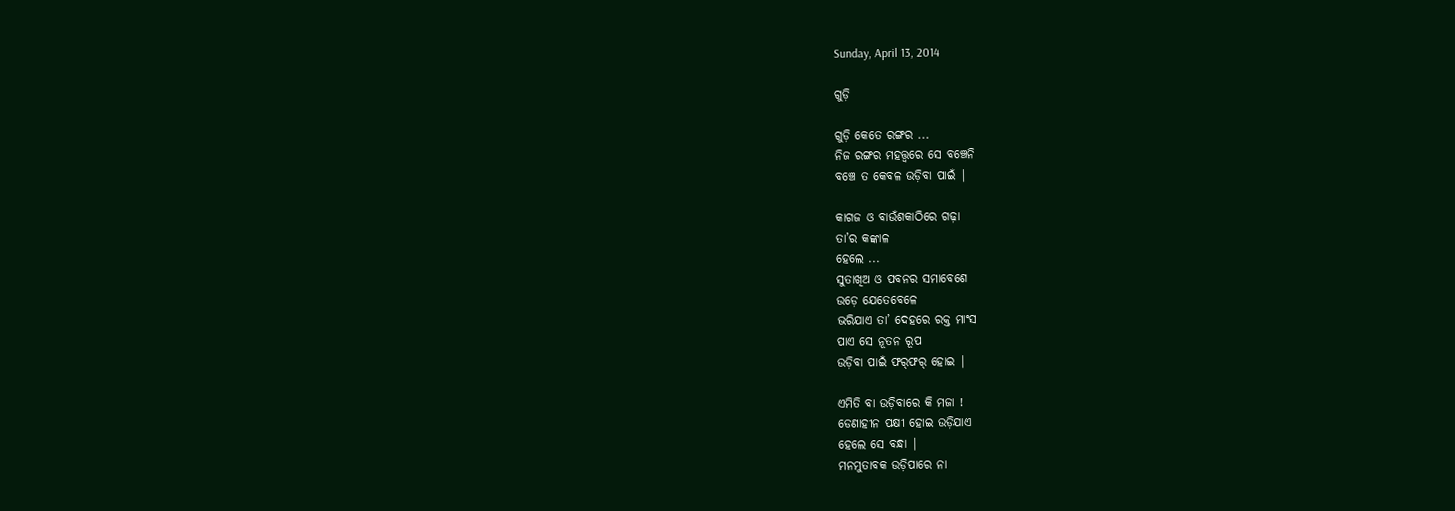Sunday, April 13, 2014

ଗୁଡ଼ି

ଗୁଡ଼ି କେତେ ରଙ୍ଗର ...
ନିଜ ରଙ୍ଗର ମହତ୍ତ୍ୱରେ ସେ ବଞ୍ଚେନି
ବଞ୍ଚେ ତ କେବଳ ଉଡ଼ିବା ପାଇଁ |

କାଗଜ ଓ ବାଉଁଶକାଠିରେ ଗଢ଼ା
ତା’ର କଙ୍କାଳ
ହେଲେ ...
ସୁତାଖିଅ ଓ ପବନର ସମାବେଶେ
ଉଡ଼େ ଯେତେବେଳେ
ଭରିଯାଏ ତା’ ଦେହରେ ରକ୍ତ ମାଂସ
ପାଏ ସେ ନୂତନ ରୂପ
ଉଡ଼ିବା ପାଇଁ ଫର୍‌ଫର୍‌ ହୋଇ |

ଏମିତି ବା ଉଡ଼ିବାରେ କି ମଜା !
ଡେଣାହୀନ ପକ୍ଷୀ ହୋଇ ଉଡ଼ିଯାଏ
ହେଲେ ସେ ବନ୍ଧା |
ମନମୁତାବକ ଉଡ଼ିପାରେ ନା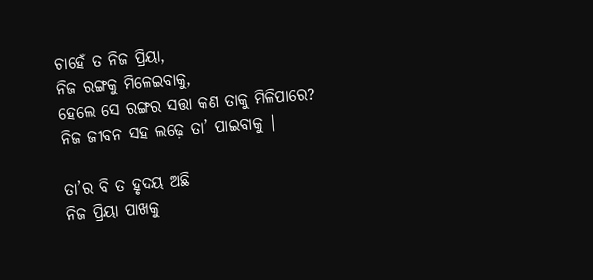ଚାହେଁ ତ ନିଜ ପ୍ରିୟା,
ନିଜ ରଙ୍ଗକୁ ମିଳେଇବାକୁ,
ହେଲେ ସେ ରଙ୍ଗର ସତ୍ତା କଣ ତାକୁ ମିଳିପାରେ?
ନିଜ ଜୀବନ ସହ ଲଢ଼େ ତା’ ପାଇବାକୁ |

ତା’ର ବି ତ ହୃଦୟ ଅଛି
ନିଜ ପ୍ରିୟା ପାଖକୁ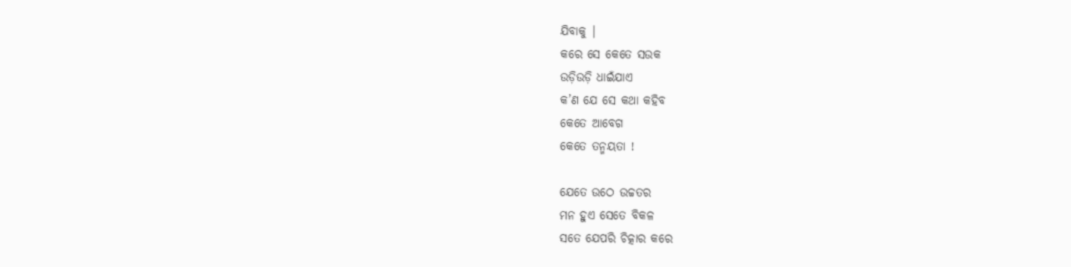ଯିବାକୁ |
କରେ ସେ କେତେ ସଉକ
ଉଡ଼ିଉଡ଼ି ଧାଇଁଯାଏ
କ’ଣ ଯେ ସେ କଥା କହିବ
କେତେ ଆବେଗ
କେତେ ତନ୍ମୟତା !

ଯେତେ ଉଠେ ଉଚ୍ଚତର
ମନ ହୁଏ ସେତେ ବିକଳ
ସତେ ଯେପରି ଚିତ୍କାର କରେ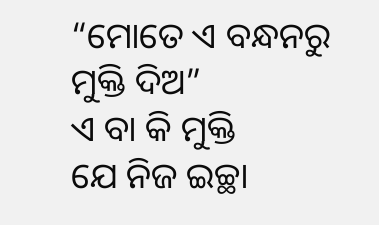“ମୋତେ ଏ ବନ୍ଧନରୁ ମୁକ୍ତି ଦିଅ”
ଏ ବା କି ମୁକ୍ତି
ଯେ ନିଜ ଇଚ୍ଛା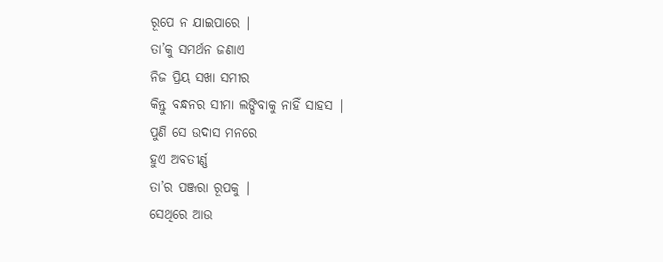ରୂପେ ନ ଯାଇପାରେ |
ତା’କୁ ସମର୍ଥନ ଜଣାଏ
ନିଜ ପ୍ରିୟ ସଖା ସମୀର
କିନ୍ତୁ ବନ୍ଧନର ସୀମା ଲଙ୍ଘିବାକୁ ନାହିଁ ସାହସ |
ପୁଣି ସେ ଉଦାସ ମନରେ
ହୁଏ ଅବତୀର୍ଣ୍ଣ
ତା’ର ପଞ୍ଜରା ରୂପକୁ |
ସେଥିରେ ଆଉ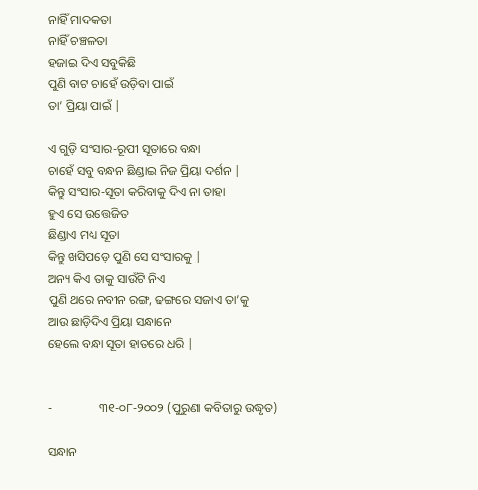ନାହିଁ ମାଦକତା
ନାହିଁ ଚଞ୍ଚଳତା
ହଜାଇ ଦିଏ ସବୁକିଛି
ପୁଣି ବାଟ ଚାହେଁ ଉଡ଼ିବା ପାଇଁ
ତା’ ପ୍ରିୟା ପାଇଁ |

ଏ ଗୁଡ଼ି ସଂସାର-ରୂପୀ ସୂତାରେ ବନ୍ଧା
ଚାହେଁ ସବୁ ବନ୍ଧନ ଛିଣ୍ଡାଇ ନିଜ ପ୍ରିୟା ଦର୍ଶନ |
କିନ୍ତୁ ସଂସାର-ସୂତା କରିବାକୁ ଦିଏ ନା ତାହା
ହୁଏ ସେ ଉତ୍ତେଜିତ
ଛିଣ୍ଡାଏ ମଧ୍ୟ ସୂତା
କିନ୍ତୁ ଖସିପଡ଼େ ପୁଣି ସେ ସଂସାରକୁ |
ଅନ୍ୟ କିଏ ତାକୁ ସାଉଁଟି ନିଏ
ପୁଣି ଥରେ ନବୀନ ରଙ୍ଗ, ଢଙ୍ଗରେ ସଜାଏ ତା’କୁ
ଆଉ ଛାଡ଼ିଦିଏ ପ୍ରିୟା ସନ୍ଧାନେ
ହେଲେ ବନ୍ଧା ସୂତା ହାତରେ ଧରି |


-               ୩୧-୦୮-୨୦୦୨ (ପୁରୁଣା କବିତାରୁ ଉଦ୍ଧୃତ)

ସନ୍ଧାନ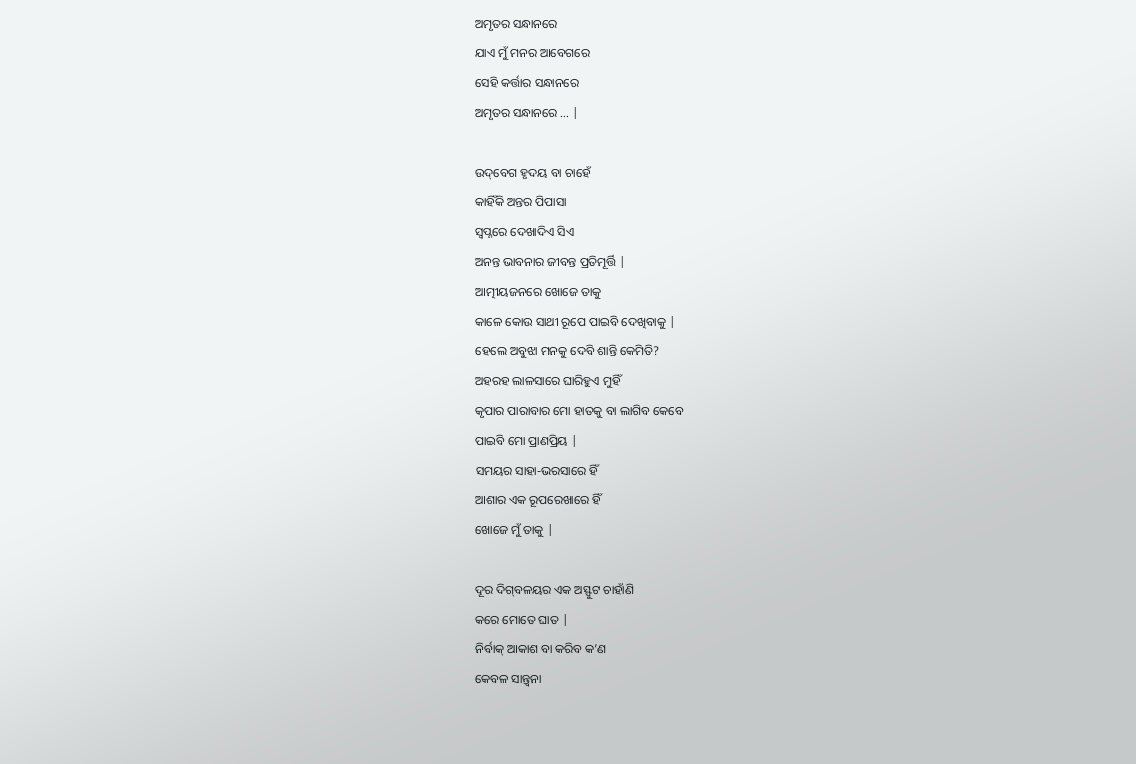ଅମୃତର ସନ୍ଧାନରେ
ଯାଏ ମୁଁ ମନର ଆବେଗରେ
ସେହି କର୍ତ୍ତାର ସନ୍ଧାନରେ
ଅମୃତର ସନ୍ଧାନରେ ... |

ଉଦ୍‌ବେଗ ହୃଦୟ ବା ଚାହେଁ
କାହିଁକି ଅନ୍ତର ପିପାସା
ସ୍ୱପ୍ନରେ ଦେଖାଦିଏ ସିଏ
ଅନନ୍ତ ଭାବନାର ଜୀବନ୍ତ ପ୍ରତିମୂର୍ତ୍ତି |
ଆତ୍ମୀୟଜନରେ ଖୋଜେ ତାକୁ
କାଳେ କୋଉ ସାଥୀ ରୂପେ ପାଇବି ଦେଖିବାକୁ |
ହେଲେ ଅବୁଝା ମନକୁ ଦେବି ଶାନ୍ତି କେମିତି?
ଅହରହ ଲାଳସାରେ ଘାରିହୁଏ ମୁହିଁ
କୃପାର ପାରାବାର ମୋ ହାତକୁ ବା ଲାଗିବ କେବେ
ପାଇବି ମୋ ପ୍ରାଣପ୍ରିୟ |
ସମୟର ସାହା-ଭରସାରେ ହିଁ
ଆଶାର ଏକ ରୂପରେଖାରେ ହିଁ
ଖୋଜେ ମୁଁ ତାକୁ |

ଦୂର ଦିଗ୍‌ବଳୟର ଏକ ଅସ୍ଫୁଟ ଚାହାଁଣି
କରେ ମୋତେ ଘାତ |
ନିର୍ବାକ୍‌ ଆକାଶ ବା କରିବ କ’ଣ
କେବଳ ସାନ୍ତ୍ୱନା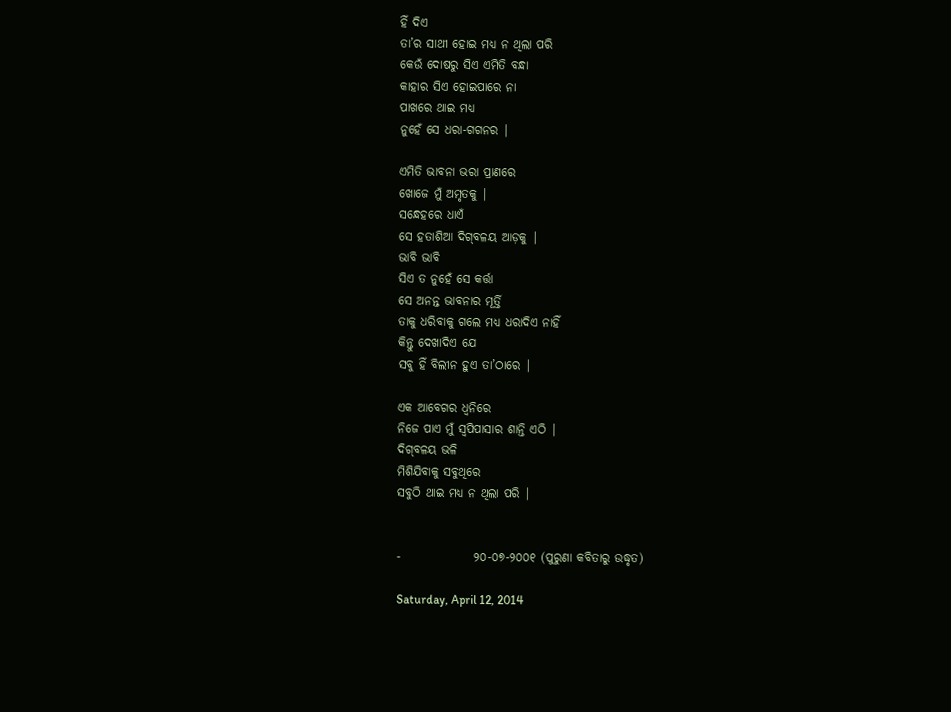ହିଁ ଦିଏ
ତା’ର ସାଥୀ ହୋଇ ମଧ୍ୟ ନ ଥିଲା ପରି
କେଉଁ ଦୋଷରୁ ସିଏ ଏମିତି ବନ୍ଧା
କାହାର ସିଏ ହୋଇପାରେ ନା
ପାଖରେ ଥାଇ ମଧ୍ୟ
ନୁହେଁ ସେ ଧରା-ଗଗନର |

ଏମିତି ଭାବନା ଭରା ପ୍ରାଣରେ
ଖୋଜେ ମୁଁ ଅମୃତକୁ |
ସନ୍ଧେହରେ ଧାଏଁ
ସେ ହତାଶିଆ ଦିଗ୍‌ବଳୟ ଆଡ଼କୁ |
ଭାବି ଭାବି
ସିଏ ତ ନୁହେଁ ସେ କର୍ତ୍ତା
ସେ ଅନନ୍ତ ଭାବନାର ମୂର୍ତ୍ତି
ତାକୁ ଧରିବାକୁ ଗଲେ ମଧ୍ୟ ଧରାଦିଏ ନାହିଁ
କିନ୍ତୁ ଦେଖାଦିଏ ଯେ
ସବୁ ହିଁ ବିଲୀନ ହୁଏ ତା’ଠାରେ |

ଏକ ଆବେଗର ଧ୍ୱନିରେ
ନିଜେ ପାଏ ମୁଁ ସ୍ୱପିପାସାର ଶାନ୍ତି ଏଠି |
ଦିଗ୍‌ବଳୟ ଭଳି
ମିଶିଯିବାକୁ ସବୁଥିରେ
ସବୁଠି ଥାଇ ମଧ୍ୟ ନ ଥିଲା ପରି |


-               ୨୦-୦୭-୨୦୦୧ (ପୁରୁଣା କବିତାରୁ ଉଦ୍ଧୃତ)

Saturday, April 12, 2014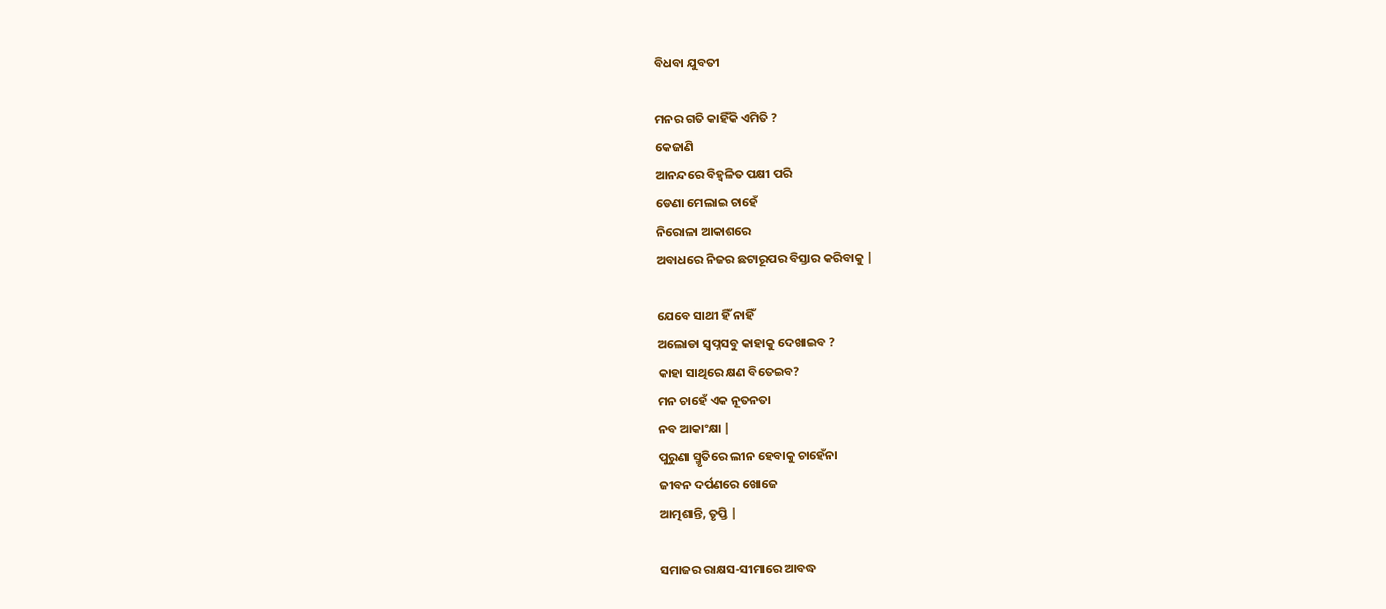ବିଧବା ଯୁବତୀ

ମନର ଗତି କାହିଁକି ଏମିତି ?
କେଜାଣି
ଆନନ୍ଦରେ ବିହ୍ୱଳିତ ପକ୍ଷୀ ପରି
ଡେଣା ମେଲାଇ ଚାହେଁ
ନିରୋଳା ଆକାଶରେ
ଅବାଧରେ ନିଜର ଛଟାରୂପର ବିସ୍ତାର କରିବାକୁ |

ଯେବେ ସାଥୀ ହିଁ ନାହିଁ
ଅଲୋଡା ସ୍ୱପ୍ନସବୁ କାହାକୁ ଦେଖାଇବ ?
କାହା ସାଥିରେ କ୍ଷଣ ବିତେଇବ?
ମନ ଚାହେଁ ଏକ ନୂତନତା
ନବ ଆକାଂକ୍ଷା |
ପୁରୁଣା ସ୍ମୃତିରେ ଲୀନ ହେବାକୁ ଚାହେଁନା
ଜୀବନ ଦର୍ପଣରେ ଖୋଜେ
ଆତ୍ମଶାନ୍ତି, ତୃପ୍ତି |

ସମାଜର ରାକ୍ଷସ-ସୀମାରେ ଆବଦ୍ଧ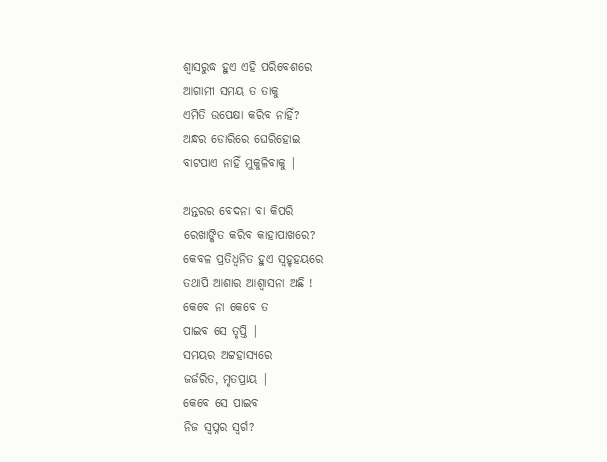ଶ୍ୱାସରୁଦ୍ଧ ହୁଏ ଏହି ପରିବେଶରେ
ଆଗାମୀ ସମୟ ତ ତାକୁ
ଏମିତି ଉପେକ୍ଷା କରିବ ନାହିଁ?
ଅନ୍ଧର ଡୋରିରେ ଘେରିହୋଇ
ବାଟପାଏ ନାହିଁ ମୁକୁଳିବାକୁ |

ଅନ୍ତରର ବେଦନା ବା କିପରି
ରେଖାଙ୍କିତ କରିବ କାହାପାଖରେ?
କେବଳ ପ୍ରତିଧ୍ୱନିତ ହୁଏ ସ୍ଵହୃହୟରେ
ତଥାପି ଆଶାର ଆଶ୍ୱାସନା ଅଛି !
କେବେ ନା କେବେ ତ
ପାଇବ ସେ ତୃପ୍ତି |
ସମୟର ଅଟ୍ଟହାସ୍ୟରେ
ଜର୍ଜରିତ, ମୃତପ୍ରାୟ |
କେବେ ସେ ପାଇବ
ନିଜ ସ୍ୱପ୍ନର ସ୍ୱର୍ଗ?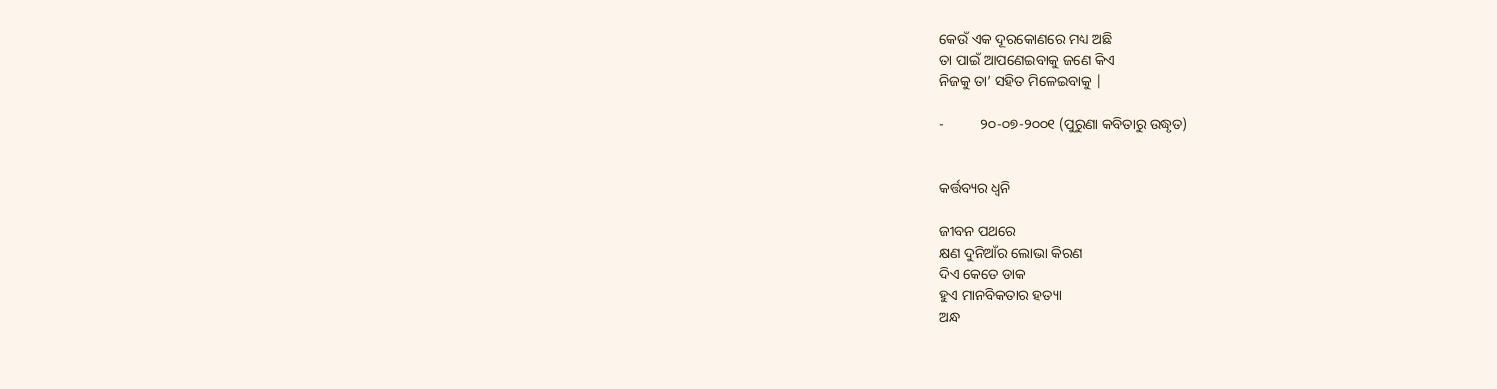କେଉଁ ଏକ ଦୂରକୋଣରେ ମଧ୍ୟ ଅଛି
ତା ପାଇଁ ଆପଣେଇବାକୁ ଜଣେ କିଏ
ନିଜକୁ ତା’ ସହିତ ମିଳେଇବାକୁ |

-          ୨୦-୦୭-୨୦୦୧ (ପୁରୁଣା କବିତାରୁ ଉଦ୍ଧୃତ)


କର୍ତ୍ତବ୍ୟର ଧ୍ୱନି

ଜୀବନ ପଥରେ
କ୍ଷଣ ଦୁନିଆଁର ଲୋଭା କିରଣ
ଦିଏ କେତେ ଡାକ
ହୁଏ ମାନବିକତାର ହତ୍ୟା
ଅନ୍ଧ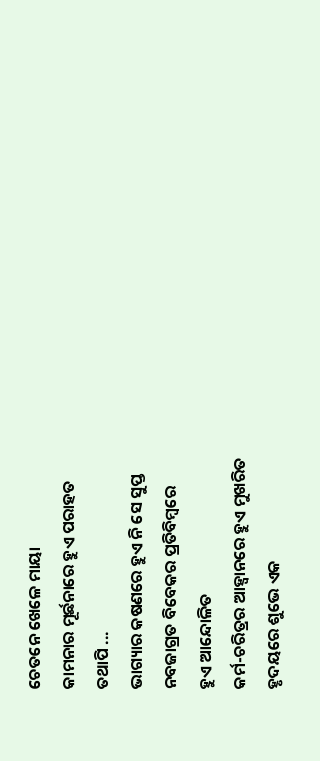ଚେତନେ ଖେଳେ ମାୟା
କାମନାର ମୂର୍ଛନାରେ ହୁଏ ପରାହତ
ତଥାପି ...
ଭାଗ୍ୟାର କଷଣରେ ହୁଏ ନି ସେ ସୁପ୍ତ
ନବଜାଗ୍ରତ ବିବେକର ପ୍ରତିବିମ୍ବରେ
ହୁଏ ଆନ୍ଦୋଳିତ
କର୍ମ-ଚରିତ୍ରର ଆହ୍ୱାନରେ ହୁଏ ମୁଖରିତ
ହୃଦୟରେ ଶୁଭେ ଏକ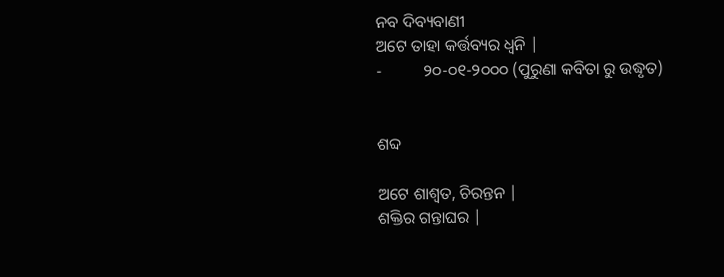ନବ ଦିବ୍ୟବାଣୀ
ଅଟେ ତାହା କର୍ତ୍ତବ୍ୟର ଧ୍ୱନି |
-          ୨୦-୦୧-୨୦୦୦ (ପୁରୁଣା କବିତା ରୁ ଉଦ୍ଧୃତ)


ଶବ୍ଦ

ଅଟେ ଶାଶ୍ଵତ, ଚିରନ୍ତନ |
ଶକ୍ତିର ଗନ୍ତାଘର |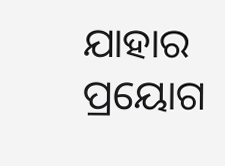ଯାହାର ପ୍ରୟୋଗ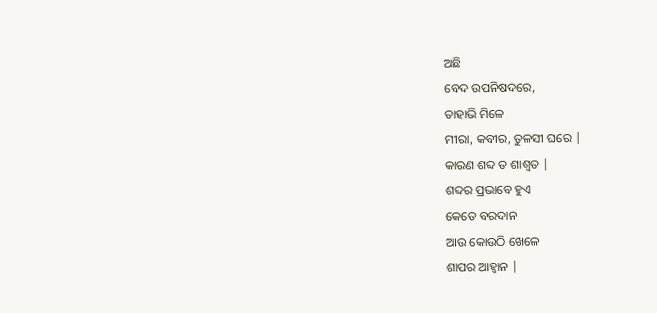ଅଛି
ବେଦ ଉପନିଷଦରେ,
ତାହାଭି ମିଳେ
ମୀରା, କବୀର, ତୁଳସୀ ଘରେ |
କାରଣ ଶବ୍ଦ ତ ଶାଶ୍ଵତ |
ଶବ୍ଦର ପ୍ରଭାବେ ହୁଏ
କେତେ ବରଦାନ
ଆଉ କୋଉଠି ଖେଳେ
ଶାପର ଆହ୍ୱାନ |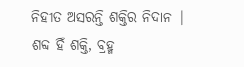ନିହୀତ ଅସରନ୍ତି ଶକ୍ତିର ନିଦାନ |
ଶବ୍ଦ ହିଁ ଶକ୍ତି, ବ୍ରହ୍ମ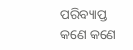ପରିବ୍ୟାପ୍ତ କଣେ କଣେ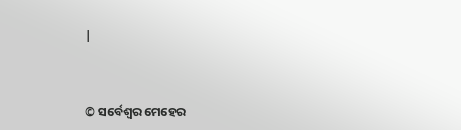|


© ସର୍ବେଶ୍ୱର ମେହେର